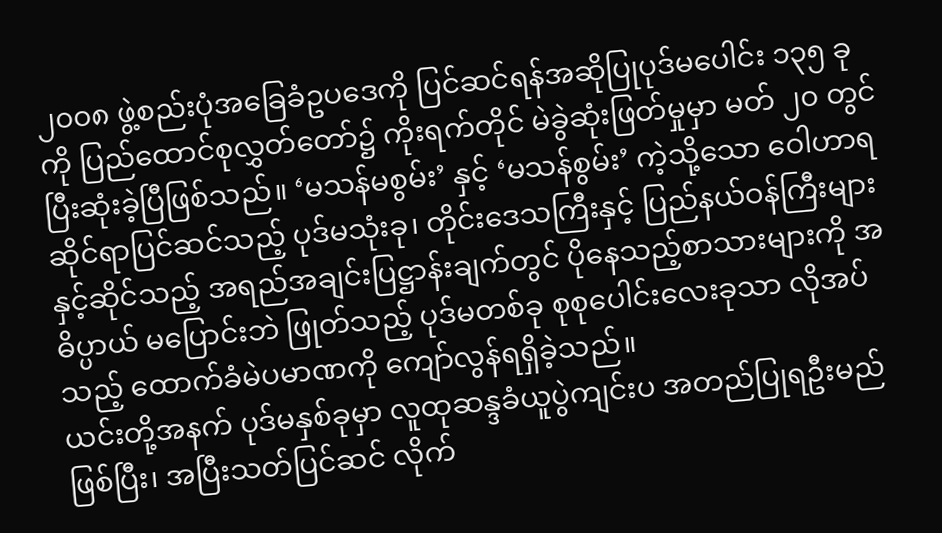၂၀၀၈ ဖွဲ့စည်းပုံအခြေခံဥပဒေကို ပြင်ဆင်ရန်အဆိုပြုပုဒ်မပေါင်း ၁၃၅ ခုကို ပြည်ထောင်စုလွှတ်တော်၌ ကိုးရက်တိုင် မဲခွဲဆုံးဖြတ်မှုမှာ မတ် ၂၀ တွင် ပြီးဆုံးခဲ့ပြီဖြစ်သည်။ ‘မသန်မစွမ်း’ နှင့် ‘မသန်စွမ်း’ ကဲ့သို့သော ဝေါဟာရဆိုင်ရာပြင်ဆင်သည့် ပုဒ်မသုံးခု၊ တိုင်းဒေသကြီးနှင့် ပြည်နယ်ဝန်ကြီးများနှင့်ဆိုင်သည့် အရည်အချင်းပြဋ္ဌာန်းချက်တွင် ပိုနေသည့်စာသားများကို အဓိပ္ပာယ် မပြောင်းဘဲ ဖြုတ်သည့် ပုဒ်မတစ်ခု စုစုပေါင်းလေးခုသာ လိုအပ်သည့် ထောက်ခံမဲပမာဏကို ကျော်လွန်ရရှိခဲ့သည်။
ယင်းတို့အနက် ပုဒ်မနှစ်ခုမှာ လူထုဆန္ဒခံယူပွဲကျင်းပ အတည်ပြုရဦးမည်ဖြစ်ပြီး၊ အပြီးသတ်ပြင်ဆင် လိုက်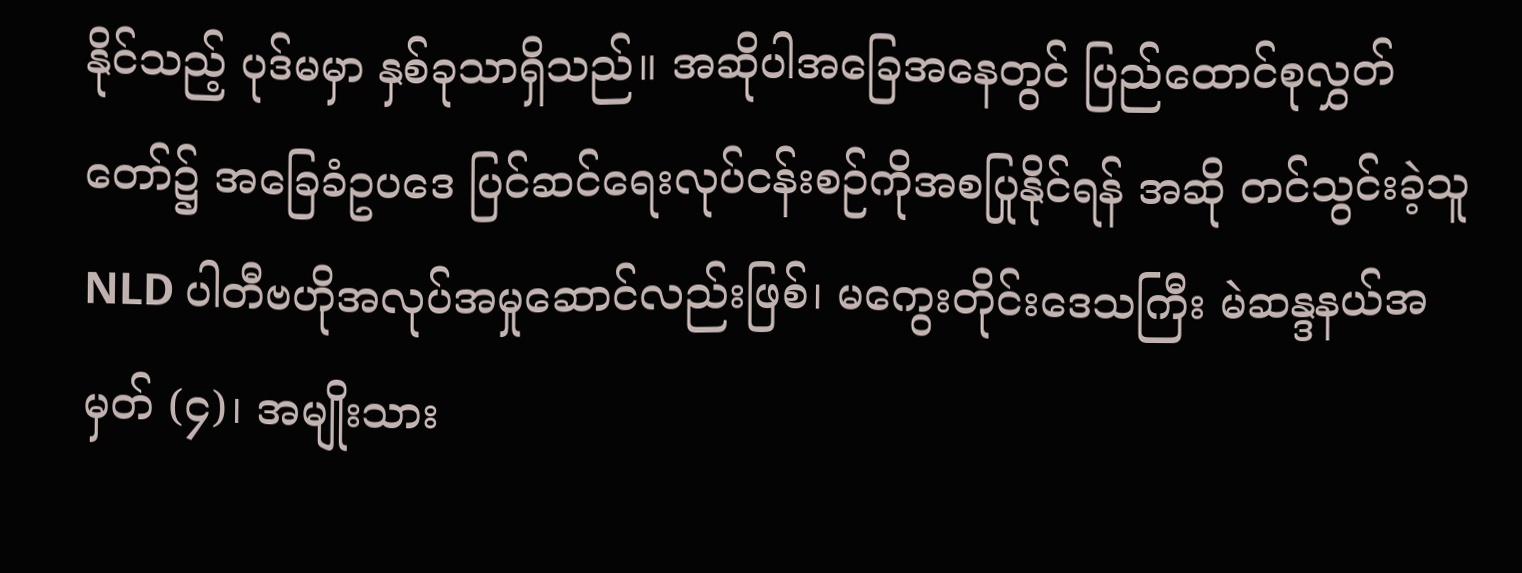နိုင်သည့် ပုဒ်မမှာ နှစ်ခုသာရှိသည်။ အဆိုပါအခြေအနေတွင် ပြည်ထောင်စုလွှတ်တော်၌ အခြေခံဥပဒေ ပြင်ဆင်ရေးလုပ်ငန်းစဉ်ကိုအစပြုနိုင်ရန် အဆို တင်သွင်းခဲ့သူ NLD ပါတီဗဟိုအလုပ်အမှုဆောင်လည်းဖြစ်၊ မကွေးတိုင်းဒေသကြီး မဲဆန္ဒနယ်အမှတ် (၄)၊ အမျိုးသား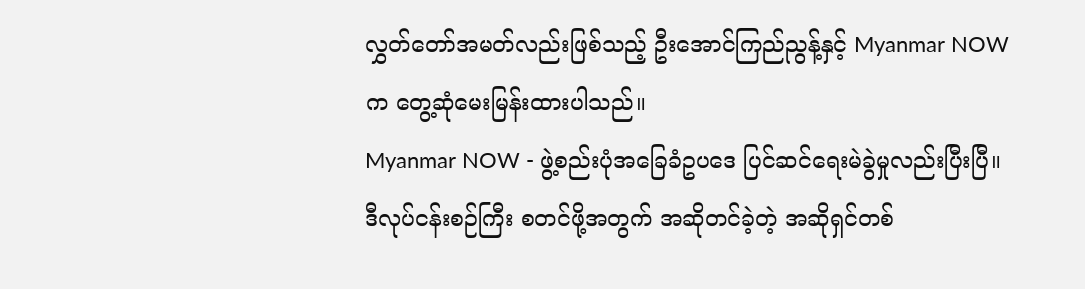လွှတ်တော်အမတ်လည်းဖြစ်သည့် ဦးအောင်ကြည်ညွန့်နှင့် Myanmar NOW က တွေ့ဆုံမေးမြန်းထားပါသည်။
Myanmar NOW - ဖွဲ့စည်းပုံအခြေခံဥပဒေ ပြင်ဆင်ရေးမဲခွဲမှုလည်းပြီးပြီ။ ဒီလုပ်ငန်းစဉ်ကြီး စတင်ဖို့အတွက် အဆိုတင်ခဲ့တဲ့ အဆိုရှင်တစ်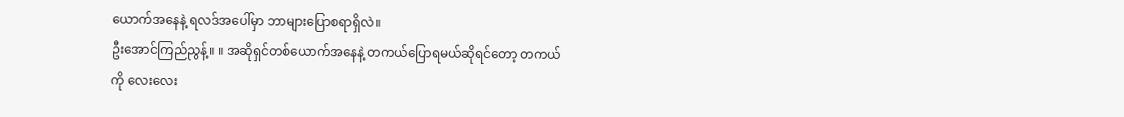ယောက်အနေနဲ့ ရလဒ်အပေါ်မှာ ဘာများပြောစရာရှိလဲ။
ဦးအောင်ကြည်ညွန့်။ ။ အဆိုရှင်တစ်ယောက်အနေနဲ့ တကယ်ပြောရမယ်ဆိုရင်တော့ တကယ်ကို လေးလေး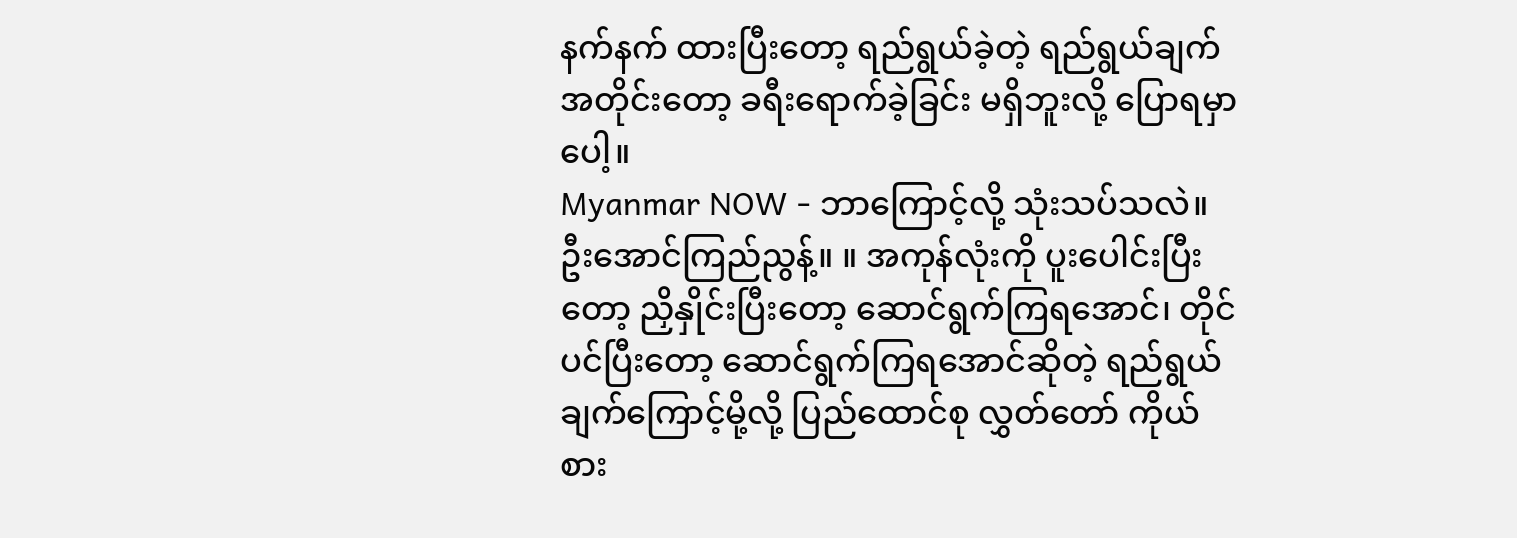နက်နက် ထားပြီးတော့ ရည်ရွယ်ခဲ့တဲ့ ရည်ရွယ်ချက်အတိုင်းတော့ ခရီးရောက်ခဲ့ခြင်း မရှိဘူးလို့ ပြောရမှာပေါ့။
Myanmar NOW - ဘာကြောင့်လို့ သုံးသပ်သလဲ။
ဦးအောင်ကြည်ညွန့်။ ။ အကုန်လုံးကို ပူးပေါင်းပြီးတော့ ညှိနှိုင်းပြီးတော့ ဆောင်ရွက်ကြရအောင်၊ တိုင်ပင်ပြီးတော့ ဆောင်ရွက်ကြရအောင်ဆိုတဲ့ ရည်ရွယ်ချက်ကြောင့်မို့လို့ ပြည်ထောင်စု လွှတ်တော် ကိုယ်စား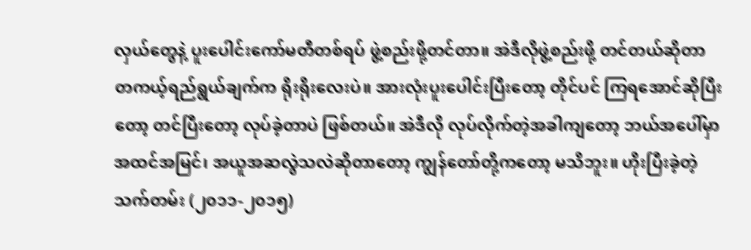လှယ်တွေနဲ့ ပူးပေါင်းကော်မတီတစ်ရပ် ဖွဲ့စည်းဖို့တင်တာ။ အဲဒီလိုဖွဲ့စည်းဖို့ တင်တယ်ဆိုတာ တကယ့်ရည်ရွယ်ချက်က ရိုးရိုးလေးပဲ။ အားလုံးပူးပေါင်းပြီးတော့ တိုင်ပင် ကြရအောင်ဆိုပြီးတော့ တင်ပြီးတော့ လုပ်ခဲ့တာပဲ ဖြစ်တယ်။ အဲဒီလို လုပ်လိုက်တဲ့အခါကျတော့ ဘယ်အပေါ်မှာ အထင်အမြင်၊ အယူအဆလွဲသလဲဆိုတာတော့ ကျွန်တော်တို့ကတော့ မသိဘူး။ ဟိုးပြီးခဲ့တဲ့ သက်တမ်း (၂၀၁၁-၂၀၁၅)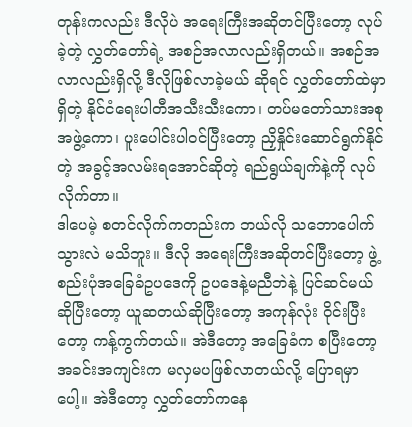တုန်းကလည်း ဒီလိုပဲ အရေးကြီးအဆိုတင်ပြီးတော့ လုပ်ခဲ့တဲ့ လွှတ်တော်ရဲ့ အစဉ်အလာလည်းရှိတယ်။ အစဉ်အလာလည်းရှိလို့ ဒီလိုဖြစ်လာခဲ့မယ် ဆိုရင် လွှတ်တော်ထဲမှာရှိတဲ့ နိုင်ငံရေးပါတီအသီးသီးကော၊ တပ်မတော်သားအစုအဖွဲ့ကော၊ ပူးပေါင်းပါဝင်ပြီးတော့ ညှိနှိုင်းဆောင်ရွက်နိုင်တဲ့ အခွင့်အလမ်းရအောင်ဆိုတဲ့ ရည်ရွယ်ချက်နဲ့ကို လုပ်လိုက်တာ။
ဒါပေမဲ့ စတင်လိုက်ကတည်းက ဘယ်လို သဘောပေါက်သွားလဲ မသိဘူး။ ဒီလို အရေးကြီးအဆိုတင်ပြီးတော့ ဖွဲ့စည်းပုံအခြေခံဥပဒေကို ဥပဒေနဲ့မညီဘဲနဲ့ ပြင်ဆင်မယ် ဆိုပြီးတော့ ယူဆတယ်ဆိုပြီးတော့ အကုန်လုံး ဝိုင်းပြီးတော့ ကန့်ကွက်တယ်။ အဲဒီတော့ အခြေခံက စပြီးတော့ အခင်းအကျင်းက မလှမပဖြစ်လာတယ်လို့ ပြောရမှာပေါ့။ အဲဒီတော့ လွှတ်တော်ကနေ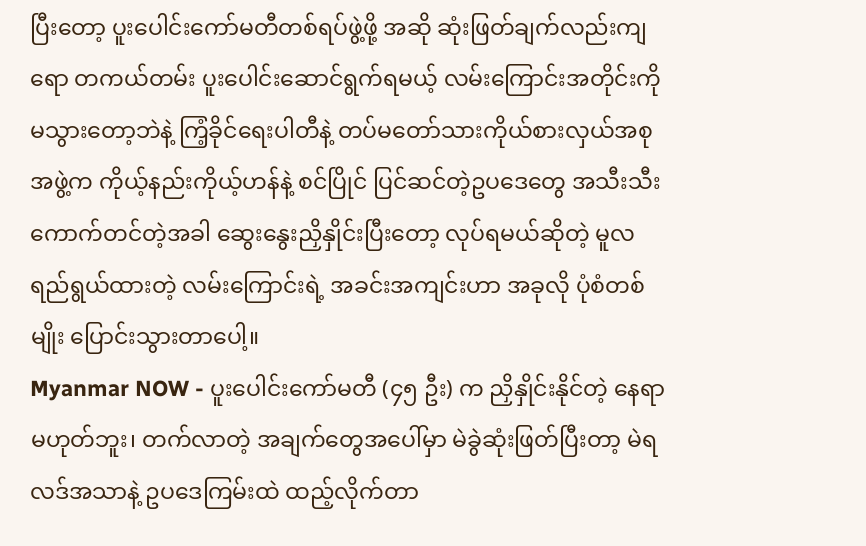ပြီးတော့ ပူးပေါင်းကော်မတီတစ်ရပ်ဖွဲ့ဖို့ အဆို ဆုံးဖြတ်ချက်လည်းကျရော တကယ်တမ်း ပူးပေါင်းဆောင်ရွက်ရမယ့် လမ်းကြောင်းအတိုင်းကို မသွားတော့ဘဲနဲ့ ကြံ့ခိုင်ရေးပါတီနဲ့ တပ်မတော်သားကိုယ်စားလှယ်အစုအဖွဲ့က ကိုယ့်နည်းကိုယ့်ဟန်နဲ့ စင်ပြိုင် ပြင်ဆင်တဲ့ဥပဒေတွေ အသီးသီးကောက်တင်တဲ့အခါ ဆွေးနွေးညှိနှိုင်းပြီးတော့ လုပ်ရမယ်ဆိုတဲ့ မူလရည်ရွယ်ထားတဲ့ လမ်းကြောင်းရဲ့ အခင်းအကျင်းဟာ အခုလို ပုံစံတစ်မျိုး ပြောင်းသွားတာပေါ့။
Myanmar NOW - ပူးပေါင်းကော်မတီ (၄၅ ဦး) က ညှိနှိုင်းနိုင်တဲ့ နေရာမဟုတ်ဘူး၊ တက်လာတဲ့ အချက်တွေအပေါ်မှာ မဲခွဲဆုံးဖြတ်ပြီးတာ့ မဲရလဒ်အသာနဲ့ ဥပဒေကြမ်းထဲ ထည့်လိုက်တာ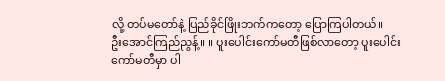လို့ တပ်မတော်နဲ့ ပြည်ခိုင်ဖြိုးဘက်ကတော့ ပြောကြပါတယ်။
ဦးအောင်ကြည်ညွန့်။ ။ ပူးပေါင်းကော်မတီဖြစ်လာတော့ ပူးပေါင်းကော်မတီမှာ ပါ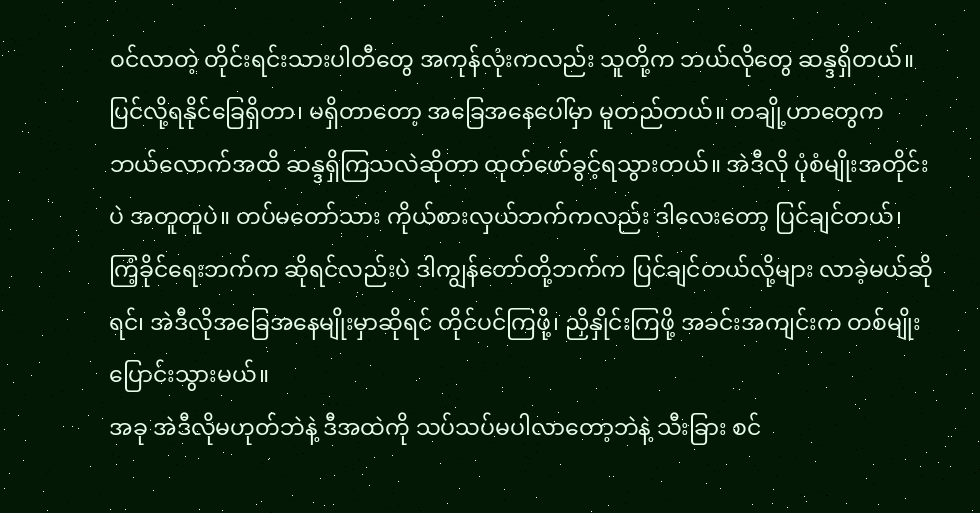ဝင်လာတဲ့ တိုင်းရင်းသားပါတီတွေ အကုန်လုံးကလည်း သူတို့က ဘယ်လိုတွေ ဆန္ဒရှိတယ်။ ပြင်လို့ရနိုင်ခြေရှိတာ၊ မရှိတာတော့ အခြေအနေပေါ်မှာ မူတည်တယ်။ တချို့ဟာတွေက ဘယ်လောက်အထိ ဆန္ဒရှိကြသလဲဆိုတာ ထုတ်ဖော်ခွင့်ရသွားတယ်။ အဲဒီလို ပုံစံမျိုးအတိုင်းပဲ အတူတူပဲ။ တပ်မတော်သား ကိုယ်စားလှယ်ဘက်ကလည်း ဒါလေးတော့ ပြင်ချင်တယ်၊ ကြံ့ခိုင်ရေးဘက်က ဆိုရင်လည်းပဲ ဒါကျွန်တော်တို့ဘက်က ပြင်ချင်တယ်လို့များ လာခဲ့မယ်ဆိုရင်၊ အဲဒီလိုအခြေအနေမျိုးမှာဆိုရင် တိုင်ပင်ကြဖို့၊ ညှိနှိုင်းကြဖို့ အခင်းအကျင်းက တစ်မျိုးပြောင်းသွားမယ်။
အခု အဲဒီလိုမဟုတ်ဘဲနဲ့ ဒီအထဲကို သပ်သပ်မပါလာတော့ဘဲနဲ့ သီးခြား စင်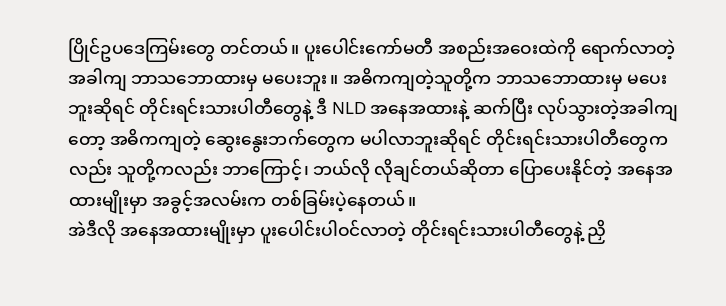ပြိုင်ဥပဒေကြမ်းတွေ တင်တယ်။ ပူးပေါင်းကော်မတီ အစည်းအဝေးထဲကို ရောက်လာတဲ့အခါကျ ဘာသဘောထားမှ မပေးဘူး။ အဓိကကျတဲ့သူတို့က ဘာသဘောထားမှ မပေးဘူးဆိုရင် တိုင်းရင်းသားပါတီတွေနဲ့ ဒီ NLD အနေအထားနဲ့ ဆက်ပြီး လုပ်သွားတဲ့အခါကျတော့ အဓိကကျတဲ့ ဆွေးနွေးဘက်တွေက မပါလာဘူးဆိုရင် တိုင်းရင်းသားပါတီတွေကလည်း သူတို့ကလည်း ဘာကြောင့်၊ ဘယ်လို လိုချင်တယ်ဆိုတာ ပြောပေးနိုင်တဲ့ အနေအထားမျိုးမှာ အခွင့်အလမ်းက တစ်ခြမ်းပဲ့နေတယ်။
အဲဒီလို အနေအထားမျိုးမှာ ပူးပေါင်းပါဝင်လာတဲ့ တိုင်းရင်းသားပါတီတွေနဲ့ ညှိ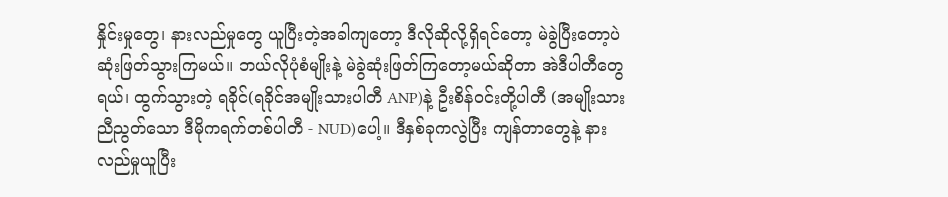နှိုင်းမှုတွေ၊ နားလည်မှုတွေ ယူပြီးတဲ့အခါကျတော့ ဒီလိုဆိုလို့ရှိရင်တော့ မဲခွဲပြီးတော့ပဲ ဆုံးဖြတ်သွားကြမယ်။ ဘယ်လိုပုံစံမျိုးနဲ့ မဲခွဲဆုံးဖြတ်ကြတော့မယ်ဆိုတာ အဲဒီပါတီတွေရယ်၊ ထွက်သွားတဲ့ ရခိုင်(ရခိုင်အမျိုးသားပါတီ ANP)နဲ့ ဦးစိန်ဝင်းတို့ပါတီ (အမျိုးသားညီညွတ်သော ဒီမိုကရက်တစ်ပါတီ - NUD)ပေါ့။ ဒီနှစ်ခုကလွဲပြီး ကျန်တာတွေနဲ့ နားလည်မှုယူပြီး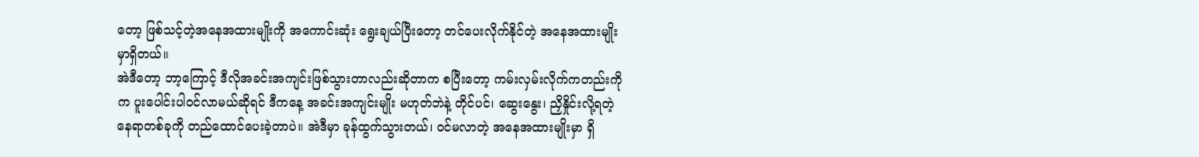တော့ ဖြစ်သင့်တဲ့အနေအထားမျိုးကို အကောင်းဆုံး ရွေးချယ်ပြီးတော့ တင်ပေးလိုက်နိုင်တဲ့ အနေအထားမျိုးမှာရှိတယ်။
အဲဒီတော့ ဘာ့ကြောင့် ဒီလိုအခင်းအကျင်းဖြစ်သွားတာလည်းဆိုတာက စပြီးတော့ ကမ်းလှမ်းလိုက်ကတည်းကိုက ပူးပေါင်းပါဝင်လာမယ်ဆိုရင် ဒီကနေ့ အခင်းအကျင်းမျိုး မဟုတ်ဘဲနဲ့ တိုင်ပင်၊ ဆွေးနွေး၊ ညှိနှိုင်းလို့ရတဲ့ နေရာတစ်ခုကို တည်ထောင်ပေးခဲ့တာပဲ။ အဲဒီမှာ ခုန်ထွက်သွားတယ်၊ ဝင်မလာတဲ့ အနေအထားမျိုးမှာ ရှိ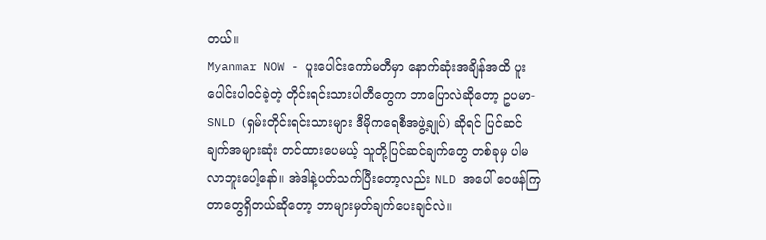တယ်။
Myanmar NOW - ပူးပေါင်းကော်မတီမှာ နောက်ဆုံးအချိန်အထိ ပူးပေါင်းပါဝင်ခဲ့တဲ့ တိုင်းရင်းသားပါတီတွေက ဘာပြောလဲဆိုတော့ ဥပမာ- SNLD (ရှမ်းတိုင်းရင်းသားများ ဒီမိုကရေစီအဖွဲ့ချုပ်) ဆိုရင် ပြင်ဆင်ချက်အများဆုံး တင်ထားပေမယ့် သူတို့ပြင်ဆင်ချက်တွေ တစ်ခုမှ ပါမလာဘူးပေါ့နော်။ အဲဒါနဲ့ပတ်သက်ပြီးတော့လည်း NLD အပေါ် ဝေဖန်ကြတာတွေရှိတယ်ဆိုတော့ ဘာများမှတ်ချက်ပေးချင်လဲ။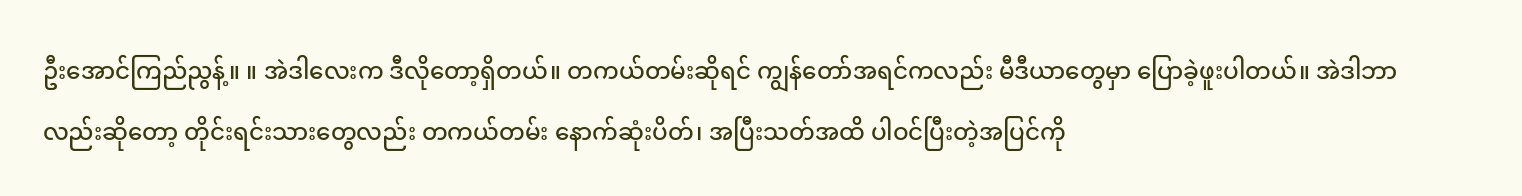ဦးအောင်ကြည်ညွန့်။ ။ အဲဒါလေးက ဒီလိုတော့ရှိတယ်။ တကယ်တမ်းဆိုရင် ကျွန်တော်အရင်ကလည်း မီဒီယာတွေမှာ ပြောခဲ့ဖူးပါတယ်။ အဲဒါဘာလည်းဆိုတော့ တိုင်းရင်းသားတွေလည်း တကယ်တမ်း နောက်ဆုံးပိတ်၊ အပြီးသတ်အထိ ပါဝင်ပြီးတဲ့အပြင်ကို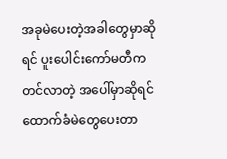အခုမဲပေးတဲ့အခါတွေမှာဆိုရင် ပူးပေါင်းကော်မတီကတင်လာတဲ့ အပေါ်မှာဆိုရင် ထောက်ခံမဲတွေပေးတာ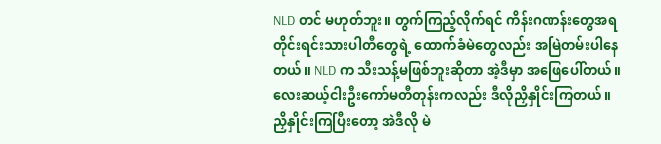NLD တင် မဟုတ်ဘူး။ တွက်ကြည့်လိုက်ရင် ကိန်းဂဏန်းတွေအရ တိုင်းရင်းသားပါတီတွေရဲ့ ထောက်ခံမဲတွေလည်း အမြဲတမ်းပါနေတယ်။ NLD က သီးသန့်မဖြစ်ဘူးဆိုတာ အဲ့ဒီမှာ အဖြေပေါ်တယ်။
လေးဆယ့်ငါးဦးကော်မတီတုန်းကလည်း ဒီလိုညှိနှိုင်းကြတယ်။ ညှိနှိုင်းကြပြီးတော့ အဲဒီလို မဲ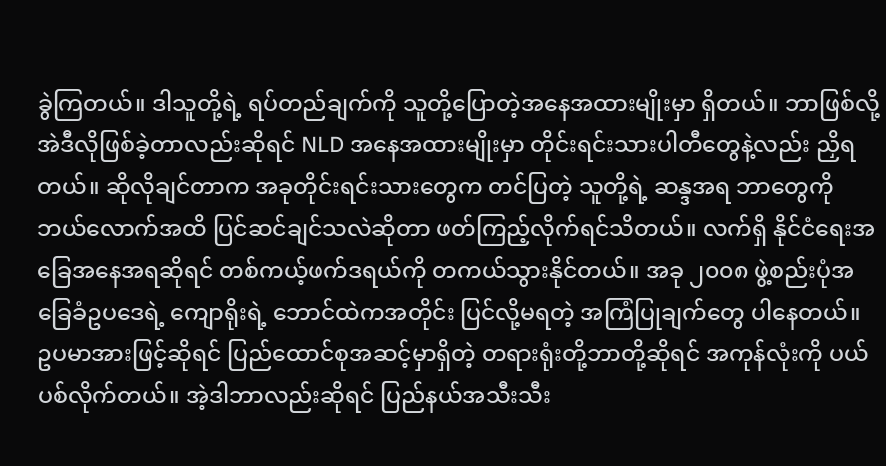ခွဲကြတယ်။ ဒါသူတို့ရဲ့ ရပ်တည်ချက်ကို သူတို့ပြောတဲ့အနေအထားမျိုးမှာ ရှိတယ်။ ဘာဖြစ်လို့ အဲဒီလိုဖြစ်ခဲ့တာလည်းဆိုရင် NLD အနေအထားမျိုးမှာ တိုင်းရင်းသားပါတီတွေနဲ့လည်း ညှိရတယ်။ ဆိုလိုချင်တာက အခုတိုင်းရင်းသားတွေက တင်ပြတဲ့ သူတို့ရဲ့ ဆန္ဒအရ ဘာတွေကို ဘယ်လောက်အထိ ပြင်ဆင်ချင်သလဲဆိုတာ ဖတ်ကြည့်လိုက်ရင်သိတယ်။ လက်ရှိ နိုင်ငံရေးအခြေအနေအရဆိုရင် တစ်ကယ့်ဖက်ဒရယ်ကို တကယ်သွားနိုင်တယ်။ အခု ၂၀၀၈ ဖွဲ့စည်းပုံအခြေခံဥပဒေရဲ့ ကျောရိုးရဲ့ ဘောင်ထဲကအတိုင်း ပြင်လို့မရတဲ့ အကြံပြုချက်တွေ ပါနေတယ်။
ဥပမာအားဖြင့်ဆိုရင် ပြည်ထောင်စုအဆင့်မှာရှိတဲ့ တရားရုံးတို့ဘာတို့ဆိုရင် အကုန်လုံးကို ပယ်ပစ်လိုက်တယ်။ အဲ့ဒါဘာလည်းဆိုရင် ပြည်နယ်အသီးသီး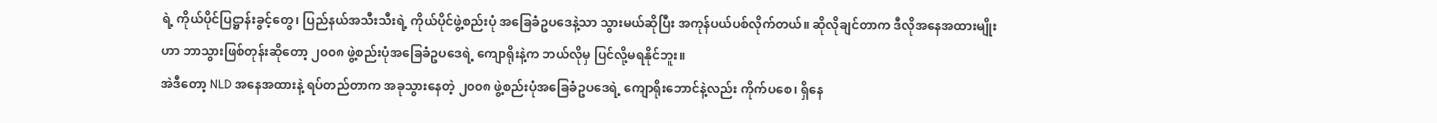ရဲ့ ကိုယ်ပိုင်ပြဋ္ဌာန်းခွင့်တွေ၊ ပြည်နယ်အသီးသီးရဲ့ ကိုယ်ပိုင်ဖွဲ့စည်းပုံ အခြေခံဥပဒေနဲ့သာ သွားမယ်ဆိုပြီး အကုန်ပယ်ပစ်လိုက်တယ်။ ဆိုလိုချင်တာက ဒီလိုအနေအထားမျိုးဟာ ဘာသွားဖြစ်တုန်းဆိုတော့ ၂၀၀၈ ဖွဲ့စည်းပုံအခြေခံဥပဒေရဲ့ ကျောရိုးနဲ့က ဘယ်လိုမှ ပြင်လို့မရနိုင်ဘူး။
အဲဒီတော့ NLD အနေအထားနဲ့ ရပ်တည်တာက အခုသွားနေတဲ့ ၂၀၀၈ ဖွဲ့စည်းပုံအခြေခံဥပဒေရဲ့ ကျောရိုးဘောင်နဲ့လည်း ကိုက်ပစေ၊ ရှိနေ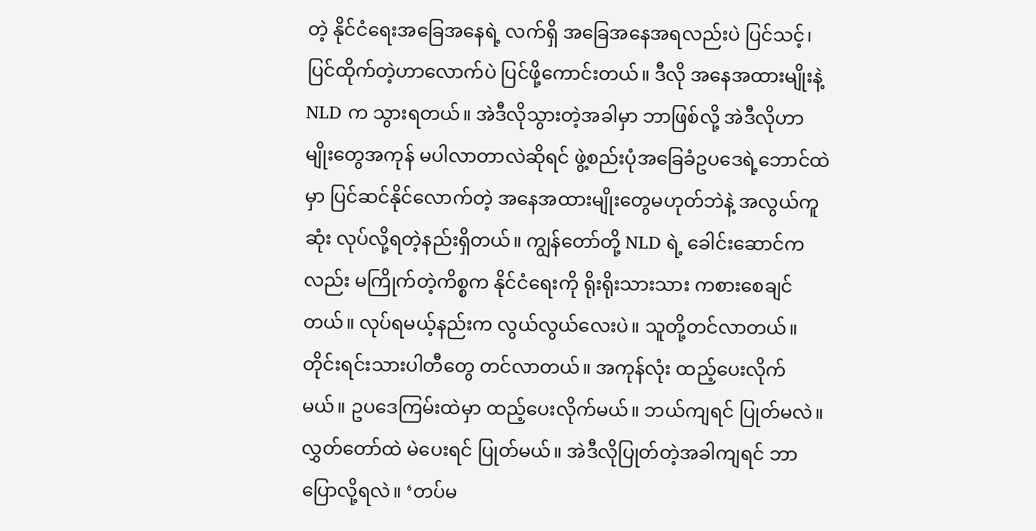တဲ့ နိုင်ငံရေးအခြေအနေရဲ့ လက်ရှိ အခြေအနေအရလည်းပဲ ပြင်သင့်၊ ပြင်ထိုက်တဲ့ဟာလောက်ပဲ ပြင်ဖို့ကောင်းတယ်။ ဒီလို အနေအထားမျိုးနဲ့ NLD က သွားရတယ်။ အဲဒီလိုသွားတဲ့အခါမှာ ဘာဖြစ်လို့ အဲဒီလိုဟာမျိုးတွေအကုန် မပါလာတာလဲဆိုရင် ဖွဲ့စည်းပုံအခြေခံဥပဒေရဲ့ဘောင်ထဲမှာ ပြင်ဆင်နိုင်လောက်တဲ့ အနေအထားမျိုးတွေမဟုတ်ဘဲနဲ့ အလွယ်ကူဆုံး လုပ်လို့ရတဲ့နည်းရှိတယ်။ ကျွန်တော်တို့ NLD ရဲ့ ခေါင်းဆောင်ကလည်း မကြိုက်တဲ့ကိစ္စက နိုင်ငံရေးကို ရိုးရိုးသားသား ကစားစေချင်တယ်။ လုပ်ရမယ့်နည်းက လွယ်လွယ်လေးပဲ။ သူတို့တင်လာတယ်။ တိုင်းရင်းသားပါတီတွေ တင်လာတယ်။ အကုန်လုံး ထည့်ပေးလိုက်မယ်။ ဥပဒေကြမ်းထဲမှာ ထည့်ပေးလိုက်မယ်။ ဘယ်ကျရင် ပြုတ်မလဲ။ လွှတ်တော်ထဲ မဲပေးရင် ပြုတ်မယ်။ အဲဒီလိုပြုတ်တဲ့အခါကျရင် ဘာပြောလို့ရလဲ။ ‘တပ်မ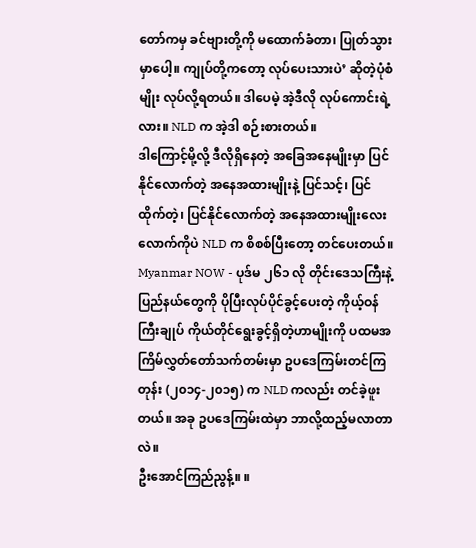တော်ကမှ ခင်ဗျားတို့ကို မထောက်ခံတာ၊ ပြုတ်သွားမှာပေါ့။ ကျုပ်တို့ကတော့ လုပ်ပေးသားပဲ’ ဆိုတဲ့ပုံစံမျိုး လုပ်လို့ရတယ်။ ဒါပေမဲ့ အဲ့ဒီလို လုပ်ကောင်းရဲ့လား။ NLD က အဲ့ဒါ စဉ်းစားတယ်။
ဒါကြောင့်မို့လို့ ဒီလိုရှိနေတဲ့ အခြေအနေမျိုးမှာ ပြင်နိုင်လောက်တဲ့ အနေအထားမျိုးနဲ့ ပြင်သင့်၊ ပြင်ထိုက်တဲ့၊ ပြင်နိုင်လောက်တဲ့ အနေအထားမျိုးလေးလောက်ကိုပဲ NLD က စိစစ်ပြီးတော့ တင်ပေးတယ်။
Myanmar NOW - ပုဒ်မ ၂၆၁ လို တိုင်းဒေသကြီးနဲ့ ပြည်နယ်တွေကို ပိုပြီးလုပ်ပိုင်ခွင့်ပေးတဲ့ ကိုယ့်ဝန်ကြီးချုပ် ကိုယ်တိုင်ရွေးခွင့်ရှိတဲ့ဟာမျိုးကို ပထမအကြိမ်လွှတ်တော်သက်တမ်းမှာ ဥပဒေကြမ်းတင်ကြတုန်း (၂၀၁၄-၂၀၁၅) က NLD ကလည်း တင်ခဲ့ဖူးတယ်။ အခု ဥပဒေကြမ်းထဲမှာ ဘာလို့ထည့်မလာတာလဲ။
ဦးအောင်ကြည်ညွန့်။ ။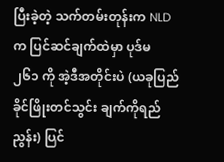ပြီးခဲ့တဲ့ သက်တမ်းတုန်းက NLD က ပြင်ဆင်ချက်ထဲမှာ ပုဒ်မ ၂၆၁ ကို အဲ့ဒီအတိုင်းပဲ (ယခုပြည်ခိုင်ဖြိုးတင်သွင်း ချက်ကိုရည်ညွန်း) ပြင်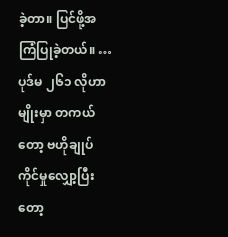ခဲ့တာ။ ပြင်ဖို့အကြံပြုခဲ့တယ်။ … ပုဒ်မ ၂၆၁ လိုဟာမျိုးမှာ တကယ်တော့ ဗဟိုချုပ်ကိုင်မှုလျှော့ပြီးတော့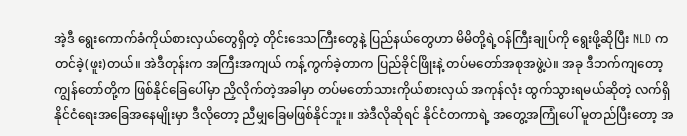အဲ့ဒီ ရွေးကောက်ခံကိုယ်စားလှယ်တွေရှိတဲ့ တိုင်းဒေသကြီးတွေနဲ့ ပြည်နယ်တွေဟာ မိမိတို့ရဲ့ဝန်ကြီးချုပ်ကို ရွေးဖို့ဆိုပြီး NLD က တင်ခဲ့(ဖူး)တယ်။ အဲဒီတုန်းက အကြီးအကျယ် ကန့်ကွက်ခဲ့တာက ပြည်ခိုင်ဖြိုးနဲ့ တပ်မတော်အစုအဖွဲ့ပဲ။ အခု ဒီဘက်ကျတော့ ကျွန်တော်တို့က ဖြစ်နိုင်ခြေပေါ်မှာ ညှိလိုက်တဲ့အခါမှာ တပ်မတော်သားကိုယ်စားလှယ် အကုန်လုံး ထွက်သွားရမယ်ဆိုတဲ့ လက်ရှိ နိုင်ငံရေးအခြေအနေမျိုးမှာ ဒီလိုတော့ ညီမျှခြေမဖြစ်နိုင်ဘူး။ အဲဒီလိုဆိုရင် နိုင်ငံတကာရဲ့ အတွေ့အကြုံပေါ် မူတည်ပြီးတော့ အ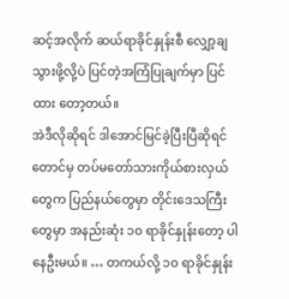ဆင့်အလိုက် ဆယ်ရာခိုင်နှုန်းစီ လျှော့ချသွားဖို့လို့ပဲ ပြင်တဲ့အကြံပြုချက်မှာ ပြင်ထား တော့တယ်။
အဲဒီလိုဆိုရင် ဒါအောင်မြင်ခဲ့ပြီးပြီဆိုရင်တောင်မှ တပ်မတော်သားကိုယ်စားလှယ်တွေက ပြည်နယ်တွေမှာ တိုင်းဒေသကြီးတွေမှာ အနည်းဆုံး ၁၀ ရာခိုင်နှုန်းတော့ ပါနေဦးမယ်။ … တကယ်လို့ ၁၀ ရာခိုင်နှုန်း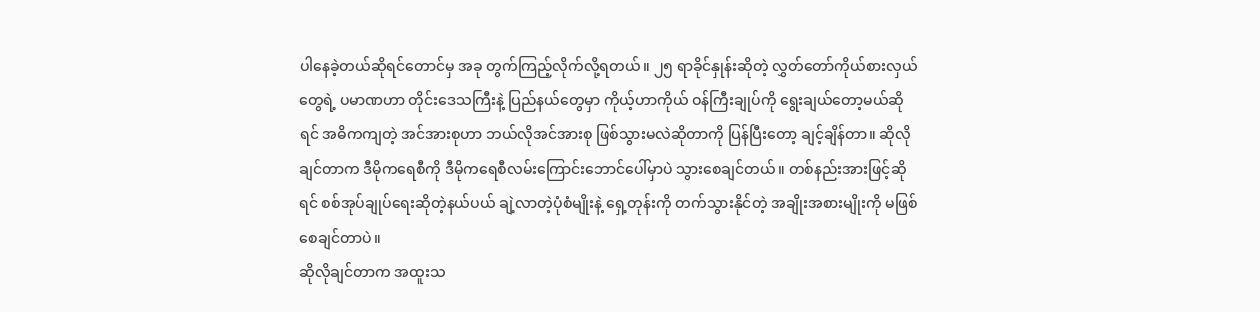ပါနေခဲ့တယ်ဆိုရင်တောင်မှ အခု တွက်ကြည့်လိုက်လို့ရတယ်။ ၂၅ ရာခိုင်နှုန်းဆိုတဲ့ လွှတ်တော်ကိုယ်စားလှယ်တွေရဲ့ ပမာဏဟာ တိုင်းဒေသကြီးနဲ့ ပြည်နယ်တွေမှာ ကိုယ့်ဟာကိုယ် ဝန်ကြီးချုပ်ကို ရွေးချယ်တော့မယ်ဆိုရင် အဓိကကျတဲ့ အင်အားစုဟာ ဘယ်လိုအင်အားစု ဖြစ်သွားမလဲဆိုတာကို ပြန်ပြီးတော့ ချင့်ချိန်တာ။ ဆိုလိုချင်တာက ဒီမိုကရေစီကို ဒီမိုကရေစီလမ်းကြောင်းဘောင်ပေါ်မှာပဲ သွားစေချင်တယ်။ တစ်နည်းအားဖြင့်ဆိုရင် စစ်အုပ်ချုပ်ရေးဆိုတဲ့နယ်ပယ် ချဲ့လာတဲ့ပုံစံမျိုးနဲ့ ရှေ့တုန်းကို တက်သွားနိုင်တဲ့ အချိုးအစားမျိုးကို မဖြစ်စေချင်တာပဲ။
ဆိုလိုချင်တာက အထူးသ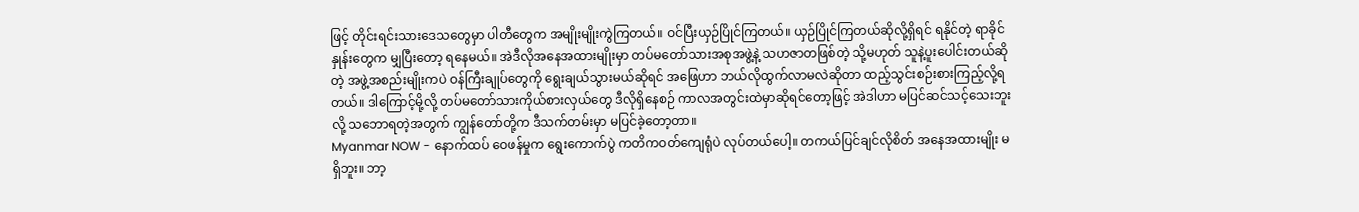ဖြင့် တိုင်းရင်းသားဒေသတွေမှာ ပါတီတွေက အမျိုးမျိုးကွဲကြတယ်။ ဝင်ပြီးယှဉ်ပြိုင်ကြတယ်။ ယှဉ်ပြိုင်ကြတယ်ဆိုလို့ရှိရင် ရနိုင်တဲ့ ရာခိုင်နှုန်းတွေက မျှပြီးတော့ ရနေမယ်။ အဲဒီလိုအနေအထားမျိုးမှာ တပ်မတော်သားအစုအဖွဲ့နဲ့ သဟဇာတဖြစ်တဲ့ သို့မဟုတ် သူနဲ့ပူးပေါင်းတယ်ဆိုတဲ့ အဖွဲ့အစည်းမျိုးကပဲ ဝန်ကြီးချုပ်တွေကို ရွေးချယ်သွားမယ်ဆိုရင် အဖြေဟာ ဘယ်လိုထွက်လာမလဲဆိုတာ ထည့်သွင်းစဉ်းစားကြည့်လို့ရတယ်။ ဒါကြောင့်မို့လို့ တပ်မတော်သားကိုယ်စားလှယ်တွေ ဒီလိုရှိနေစဉ် ကာလအတွင်းထဲမှာဆိုရင်တော့ဖြင့် အဲဒါဟာ မပြင်ဆင်သင့်သေးဘူးလို့ သဘောရတဲ့အတွက် ကျွန်တော်တို့က ဒီသက်တမ်းမှာ မပြင်ခဲ့တော့တာ။
Myanmar NOW - နောက်ထပ် ဝေဖန်မှုက ရွေးကောက်ပွဲ ကတိကဝတ်ကျေရုံပဲ လုပ်တယ်ပေါ့။ တကယ်ပြင်ချင်လိုစိတ် အနေအထားမျိုး မရှိဘူး။ ဘာ့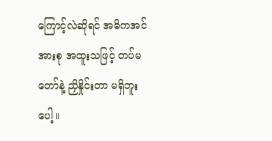ကြောင့်လဲဆိုရင် အဓိကအင်အားစု အထူးသဖြင့် တပ်မတော်နဲ့ ညှိနှိုင်းတာ မရှိဘူးပေါ့။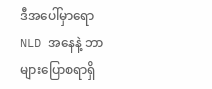ဒီအပေါ်မှာရော NLD အနေနဲ့ ဘာများပြောစရာရှိ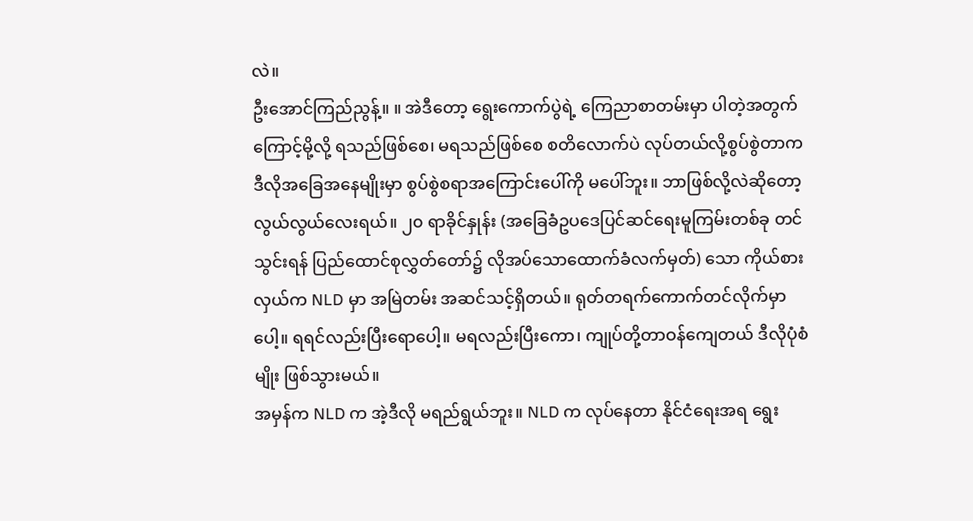လဲ။
ဦးအောင်ကြည်ညွန့်။ ။ အဲဒီတော့ ရွေးကောက်ပွဲရဲ့ ကြေညာစာတမ်းမှာ ပါတဲ့အတွက်ကြောင့်မို့လို့ ရသည်ဖြစ်စေ၊ မရသည်ဖြစ်စေ စတိလောက်ပဲ လုပ်တယ်လို့စွပ်စွဲတာက ဒီလိုအခြေအနေမျိုးမှာ စွပ်စွဲစရာအကြောင်းပေါ်ကို မပေါ်ဘူး။ ဘာဖြစ်လို့လဲဆိုတော့ လွယ်လွယ်လေးရယ်။ ၂၀ ရာခိုင်နှုန်း (အခြေခံဥပဒေပြင်ဆင်ရေးမူကြမ်းတစ်ခု တင်သွင်းရန် ပြည်ထောင်စုလွှတ်တော်၌ လိုအပ်သောထောက်ခံလက်မှတ်) သော ကိုယ်စားလှယ်က NLD မှာ အမြဲတမ်း အဆင်သင့်ရှိတယ်။ ရုတ်တရက်ကောက်တင်လိုက်မှာပေါ့။ ရရင်လည်းပြီးရောပေါ့။ မရလည်းပြီးကော၊ ကျုပ်တို့တာဝန်ကျေတယ် ဒီလိုပုံစံမျိုး ဖြစ်သွားမယ်။
အမှန်က NLD က အဲ့ဒီလို မရည်ရွယ်ဘူး။ NLD က လုပ်နေတာ နိုင်ငံရေးအရ ရွေး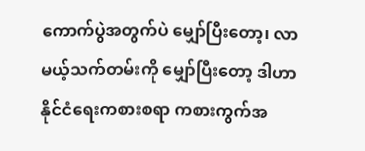ကောက်ပွဲအတွက်ပဲ မျှော်ပြီးတော့၊ လာမယ့်သက်တမ်းကို မျှော်ပြီးတော့ ဒါဟာ နိုင်ငံရေးကစားစရာ ကစားကွက်အ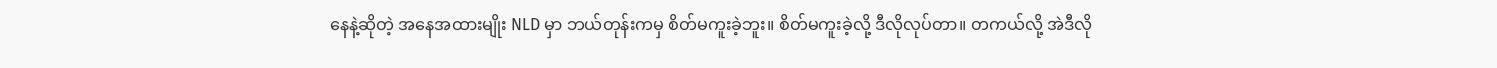နေနဲ့ဆိုတဲ့ အနေအထားမျိုး NLD မှာ ဘယ်တုန်းကမှ စိတ်မကူးခဲ့ဘူး။ စိတ်မကူးခဲ့လို့ ဒီလိုလုပ်တာ။ တကယ်လို့ အဲဒီလို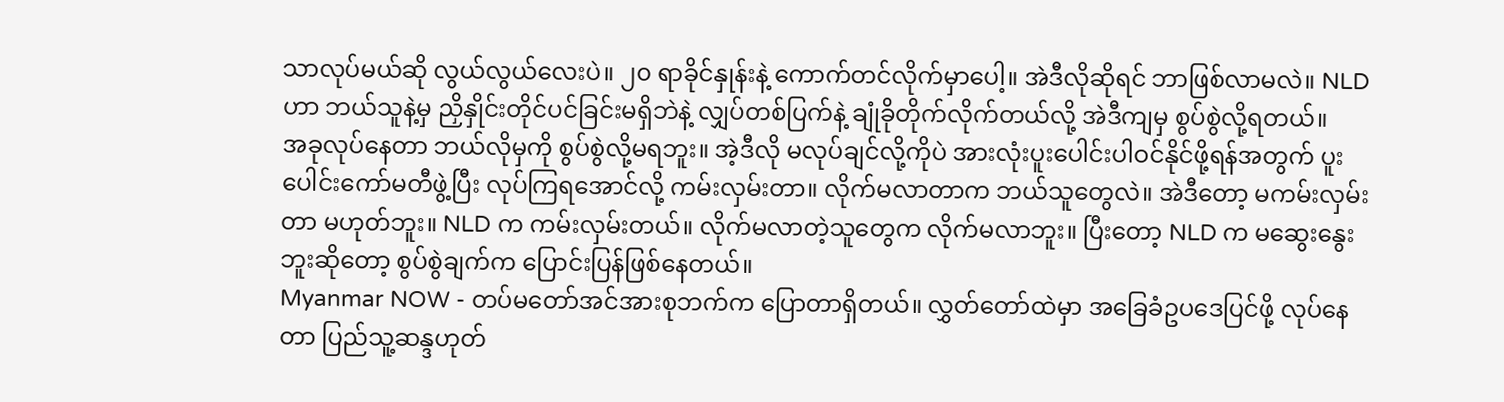သာလုပ်မယ်ဆို လွယ်လွယ်လေးပဲ။ ၂၀ ရာခိုင်နှုန်းနဲ့ ကောက်တင်လိုက်မှာပေါ့။ အဲဒီလိုဆိုရင် ဘာဖြစ်လာမလဲ။ NLD ဟာ ဘယ်သူနဲ့မှ ညှိနှိုင်းတိုင်ပင်ခြင်းမရှိဘဲနဲ့ လျှပ်တစ်ပြက်နဲ့ ချုံခိုတိုက်လိုက်တယ်လို့ အဲဒီကျမှ စွပ်စွဲလို့ရတယ်။
အခုလုပ်နေတာ ဘယ်လိုမှကို စွပ်စွဲလို့မရဘူး။ အဲ့ဒီလို မလုပ်ချင်လို့ကိုပဲ အားလုံးပူးပေါင်းပါဝင်နိုင်ဖို့ရန်အတွက် ပူးပေါင်းကော်မတီဖွဲ့ပြီး လုပ်ကြရအောင်လို့ ကမ်းလှမ်းတာ။ လိုက်မလာတာက ဘယ်သူတွေလဲ။ အဲဒီတော့ မကမ်းလှမ်းတာ မဟုတ်ဘူး။ NLD က ကမ်းလှမ်းတယ်။ လိုက်မလာတဲ့သူတွေက လိုက်မလာဘူး။ ပြီးတော့ NLD က မဆွေးနွေးဘူးဆိုတော့ စွပ်စွဲချက်က ပြောင်းပြန်ဖြစ်နေတယ်။
Myanmar NOW - တပ်မတော်အင်အားစုဘက်က ပြောတာရှိတယ်။ လွှတ်တော်ထဲမှာ အခြေခံဥပဒေပြင်ဖို့ လုပ်နေတာ ပြည်သူ့ဆန္ဒဟုတ်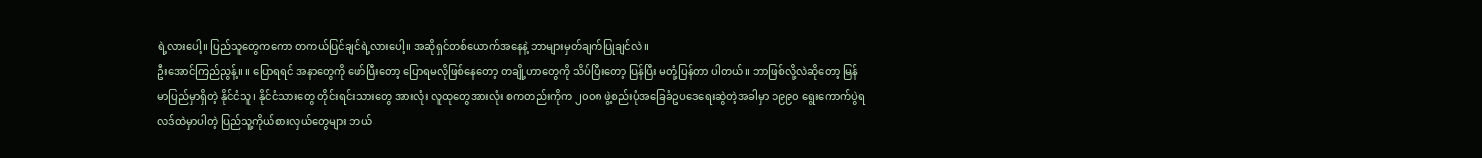ရဲ့လားပေါ့။ ပြည်သူတွေကကော တကယ်ပြင်ချင်ရဲ့လားပေါ့။ အဆိုရှင်တစ်ယောက်အနေနဲ့ ဘာများမှတ်ချက်ပြုချင်လဲ။
ဦးအောင်ကြည်ညွန့်။ ။ ပြောရရင် အနာတွေကို ဖော်ပြီးတော့ ပြောရမလိုဖြစ်နေတော့ တချို့ဟာတွေကို သိပ်ပြီးတော့ ပြန်ပြီး မတုံ့ပြန်တာ ပါတယ်။ ဘာဖြစ်လို့လဲဆိုတော့ မြန်မာပြည်မှာရှိတဲ့ နိုင်ငံသူ၊ နိုင်ငံသားတွေ တိုင်းရင်းသားတွေ အားလုံး လူထုတွေအားလုံး စကတည်းကိုက ၂၀၀၈ ဖွဲ့စည်းပုံအခြေခံဥပဒေရေးဆွဲတဲ့အခါမှာ ၁၉၉၀ ရွေးကောက်ပွဲရလဒ်ထဲမှာပါတဲ့ ပြည်သူ့ကိုယ်စားလှယ်တွေများ ဘယ်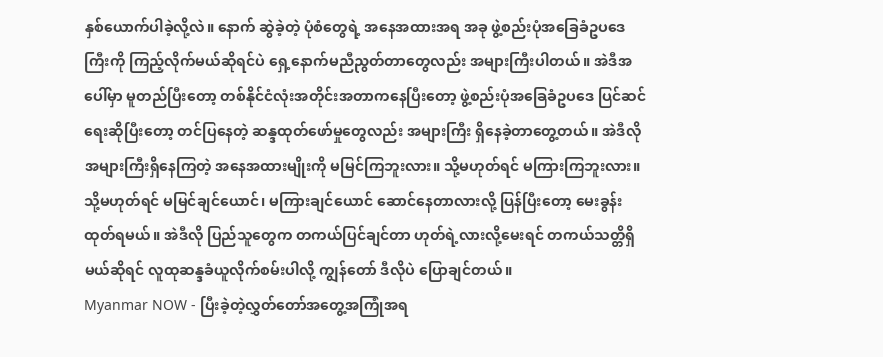နှစ်ယောက်ပါခဲ့လို့လဲ။ နောက် ဆွဲခဲ့တဲ့ ပုံစံတွေရဲ့ အနေအထားအရ အခု ဖွဲ့စည်းပုံအခြေခံဥပဒေကြီးကို ကြည့်လိုက်မယ်ဆိုရင်ပဲ ရှေ့နောက်မညီညွတ်တာတွေလည်း အများကြီးပါတယ်။ အဲဒီအပေါ်မှာ မူတည်ပြီးတော့ တစ်နိုင်ငံလုံးအတိုင်းအတာကနေပြီးတော့ ဖွဲ့စည်းပုံအခြေခံဥပဒေ ပြင်ဆင်ရေးဆိုပြီးတော့ တင်ပြနေတဲ့ ဆန္ဒထုတ်ဖော်မှုတွေလည်း အများကြီး ရှိနေခဲ့တာတွေ့တယ်။ အဲဒီလို အများကြီးရှိနေကြတဲ့ အနေအထားမျိုးကို မမြင်ကြဘူးလား။ သို့မဟုတ်ရင် မကြားကြဘူးလား။ သို့မဟုတ်ရင် မမြင်ချင်ယောင်၊ မကြားချင်ယောင် ဆောင်နေတာလားလို့ ပြန်ပြီးတော့ မေးခွန်းထုတ်ရမယ်။ အဲဒီလို ပြည်သူတွေက တကယ်ပြင်ချင်တာ ဟုတ်ရဲ့လားလို့မေးရင် တကယ်သတ္တိရှိမယ်ဆိုရင် လူထုဆန္ဒခံယူလိုက်စမ်းပါလို့ ကျွန်တော် ဒီလိုပဲ ပြောချင်တယ်။
Myanmar NOW - ပြီးခဲ့တဲ့လွှတ်တော်အတွေ့အကြုံအရ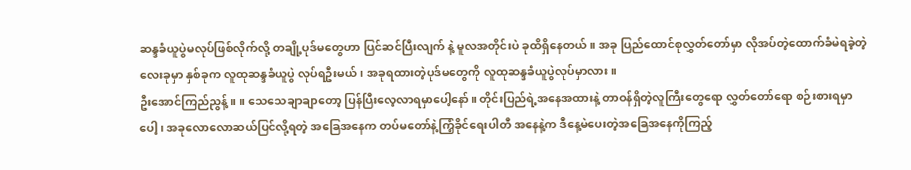ဆန္ဒခံယူပွဲမလုပ်ဖြစ်လိုက်လို့ တချို့ပုဒ်မတွေဟာ ပြင်ဆင်ပြီးလျက် နဲ့ မူလအတိုင်းပဲ ခုထိရှိနေတယ်။ အခု ပြည်ထောင်စုလွှတ်တော်မှာ လိုအပ်တဲ့ထောက်ခံမဲရခဲ့တဲ့လေးခုမှာ နှစ်ခုက လူထုဆန္ဒခံယူပွဲ လုပ်ရဦးမယ်၊ အခုရထားတဲ့ပုဒ်မတွေကို လူထုဆန္ဒခံယူပွဲလုပ်မှာလား။
ဦးအောင်ကြည်ညွန့်။ ။ သေသေချာချာတော့ ပြန်ပြီးလေ့လာရမှာပေါ့နော်။ တိုင်းပြည်ရဲ့အနေအထားနဲ့ တာဝန်ရှိတဲ့လူကြီးတွေရော လွှတ်တော်ရော စဉ်းစားရမှာပေါ့၊ အခုလောလောဆယ်ပြင်လို့ရတဲ့ အခြေအနေက တပ်မတော်နဲ့ကြံ့ခိုင်ရေးပါတီ အနေနဲ့က ဒီနေ့မဲပေးတဲ့အခြေအနေကိုကြည့်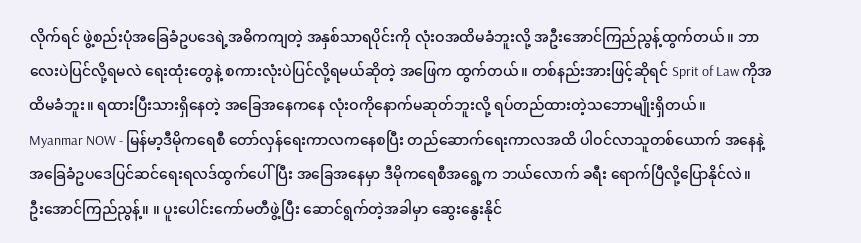လိုက်ရင် ဖွဲ့စည်းပုံအခြေခံဥပဒေရဲ့အဓိကကျတဲ့ အနှစ်သာရပိုင်းကို လုံးဝအထိမခံဘူးလို့ အဦးအောင်ကြည်ညွန့်ထွက်တယ်။ ဘာလေးပဲပြင်လို့ရမလဲ ရေးထုံးတွေနဲ့ စကားလုံးပဲပြင်လို့ရမယ်ဆိုတဲ့ အဖြေက ထွက်တယ်။ တစ်နည်းအားဖြင့်ဆိုရင် Sprit of Law ကိုအထိမခံဘူး။ ရထားပြီးသားရှိနေတဲ့ အခြေအနေကနေ လုံးဝကိုနောက်မဆုတ်ဘူးလို့ ရပ်တည်ထားတဲ့သဘောမျိုးရှိတယ်။
Myanmar NOW - မြန်မာ့ဒီမိုကရေစီ တော်လှန်ရေးကာလကနေစပြီး တည်ဆောက်ရေးကာလအထိ ပါဝင်လာသူတစ်ယောက် အနေနဲ့ အခြေခံဥပဒေပြင်ဆင်ရေးရလဒ်ထွက်ပေါ်ပြီး အခြေအနေမှာ ဒီမိုကရေစီအရွေ့က ဘယ်လောက် ခရီး ရောက်ပြီလို့ပြောနိုင်လဲ။
ဦးအောင်ကြည်ညွန့်။ ။ ပူးပေါင်းကော်မတီဖွဲ့ပြီး ဆောင်ရွက်တဲ့အခါမှာ ဆွေးနွေးနိုင်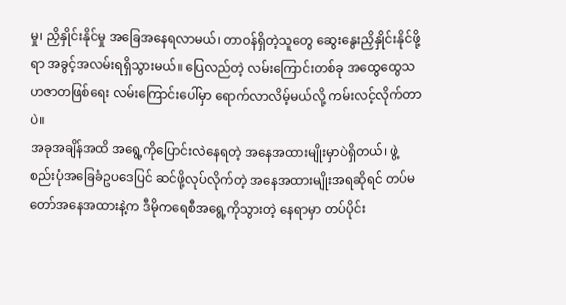မှု၊ ညှိနှိုင်းနိုင်မှု အခြေအနေရလာမယ်၊ တာဝန်ရှိတဲ့သူတွေ ဆွေးနွေးညှိနှိုင်းနိုင်ဖို့ရာ အခွင့်အလမ်းရရှိသွားမယ်။ ပြေလည်တဲ့ လမ်းကြောင်းတစ်ခု အထွေထွေသဟဇာတဖြစ်ရေး လမ်းကြောင်းပေါ်မှာ ရောက်လာလိမ့်မယ်လို့ ကမ်းလင့်လိုက်တာပဲ။
အခုအချိန်အထိ အရွေ့ကိုပြောင်းလဲနေရတဲ့ အနေအထားမျိုးမှာပဲရှိတယ်၊ ဖွဲ့စည်းပုံအခြေခံဥပဒေပြင် ဆင်ဖို့လုပ်လိုက်တဲ့ အနေအထားမျိုးအရဆိုရင် တပ်မတော်အနေအထားနဲ့က ဒီမိုကရေစီအရွေ့ကိုသွားတဲ့ နေရာမှာ တပ်ပိုင်း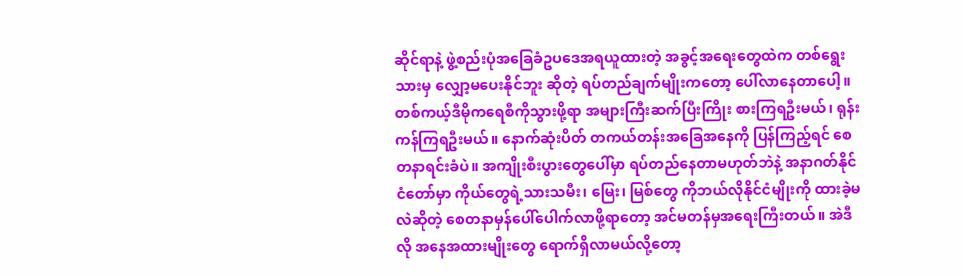ဆိုင်ရာနဲ့ ဖွဲ့စည်းပုံအခြေခံဥပဒေအရယူထားတဲ့ အခွင့်အရေးတွေထဲက တစ်ရွေးသားမှ လျှော့မပေးနိုင်ဘူး ဆိုတဲ့ ရပ်တည်ချက်မျိုးကတော့ ပေါ်လာနေတာပေါ့။
တစ်ကယ့်ဒီမိုကရေစီကိုသွားဖို့ရာ အများကြီးဆက်ပြီးကြိုး စားကြရဦးမယ်၊ ရုန်းကန်ကြရဦးမယ်။ နောက်ဆုံးပိတ် တကယ်တန်းအခြေအနေကို ပြန်ကြည့်ရင် စေတနာရင်းခံပဲ။ အကျိုးစီးပွားတွေပေါ်မှာ ရပ်တည်နေတာမဟုတ်ဘဲနဲ့ အနာဂတ်နိုင်ငံတော်မှာ ကိုယ်တွေရဲ့သားသမီး၊ မြေး၊ မြစ်တွေ ကိုဘယ်လိုနိုင်ငံမျိုးကို ထားခဲ့မလဲဆိုတဲ့ စေတနာမှန်ပေါ်ပေါက်လာဖို့ရာတော့ အင်မတန်မှအရေးကြီးတယ်။ အဲဒီလို အနေအထားမျိုးတွေ ရောက်ရှိလာမယ်လို့တော့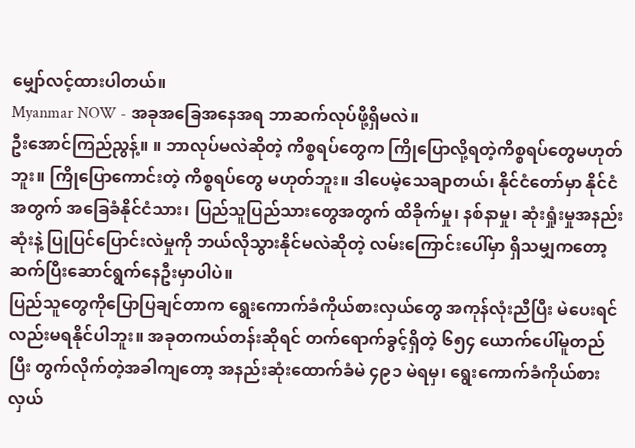မျှော်လင့်ထားပါတယ်။
Myanmar NOW - အခုအခြေအနေအရ ဘာဆက်လုပ်ဖို့ရှိမလဲ။
ဦးအောင်ကြည်ညွန့်။ ။ ဘာလုပ်မလဲဆိုတဲ့ ကိစ္စရပ်တွေက ကြိုပြောလို့ရတဲ့ကိစ္စရပ်တွေမဟုတ်ဘူး။ ကြိုပြောကောင်းတဲ့ ကိစ္စရပ်တွေ မဟုတ်ဘူး။ ဒါပေမဲ့သေချာတယ်၊ နိုင်ငံတော်မှာ နိုင်ငံအတွက် အခြေခံနိုင်ငံသား၊ ပြည်သူပြည်သားတွေအတွက် ထိခိုက်မှု၊ နစ်နာမှု၊ ဆုံးရှုံးမှုအနည်းဆုံးနဲ့ ပြုပြင်ပြောင်းလဲမှုကို ဘယ်လိုသွားနိုင်မလဲဆိုတဲ့ လမ်းကြောင်းပေါ်မှာ ရှိသမျှကတော့ ဆက်ပြီးဆောင်ရွက်နေဦးမှာပါပဲ။
ပြည်သူတွေကိုပြောပြချင်တာက ရွေးကောက်ခံကိုယ်စားလှယ်တွေ အကုန်လုံးညီပြီး မဲပေးရင်လည်းမရနိုင်ပါဘူး။ အခုတကယ်တန်းဆိုရင် တက်ရောက်ခွင့်ရှိတဲ့ ၆၅၄ ယောက်ပေါ်မူတည်ပြီး တွက်လိုက်တဲ့အခါကျတော့ အနည်းဆုံးထောက်ခံမဲ ၄၉၁ မဲရမှ၊ ရွေးကောက်ခံကိုယ်စားလှယ်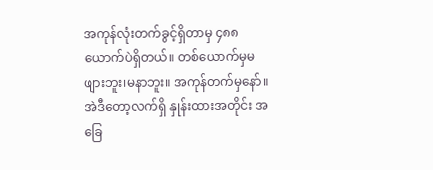အကုန်လုံးတက်ခွင့်ရှိတာမှ ၄၈၈ ယောက်ပဲရှိတယ်။ တစ်ယောက်မှမဖျားဘူး၊မနာဘူး။ အကုန်တက်မှနော်။ အဲဒီတော့လက်ရှိ နှုန်းထားအတိုင်း အခြေ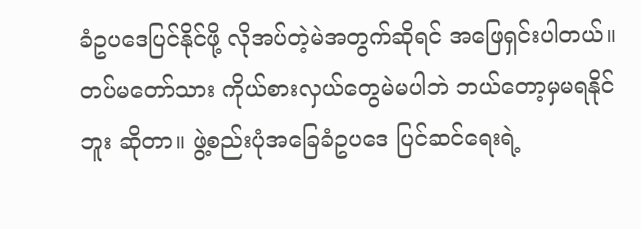ခံဥပဒေပြင်နိုင်ဖို့ လိုအပ်တဲ့မဲအတွက်ဆိုရင် အဖြေရှင်းပါတယ်။ တပ်မတော်သား ကိုယ်စားလှယ်တွေမဲမပါဘဲ ဘယ်တော့မှမရနိုင်ဘူး ဆိုတာ။ ဖွဲ့စည်းပုံအခြေခံဥပဒေ ပြင်ဆင်ရေးရဲ့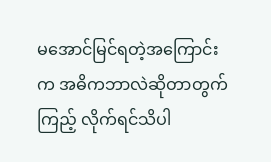မအောင်မြင်ရတဲ့အကြောင်းက အဓိကဘာလဲဆိုတာတွက်ကြည့် လိုက်ရင်သိပါ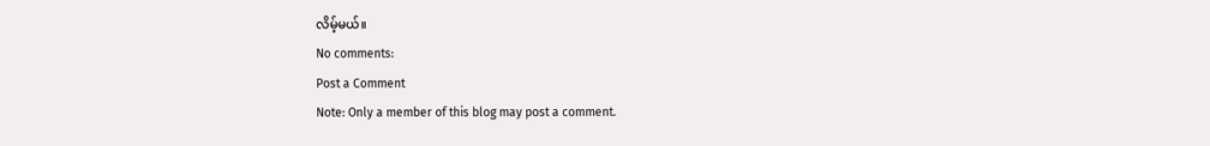လိမ့်မယ်။
No comments:
Post a Comment
Note: Only a member of this blog may post a comment.